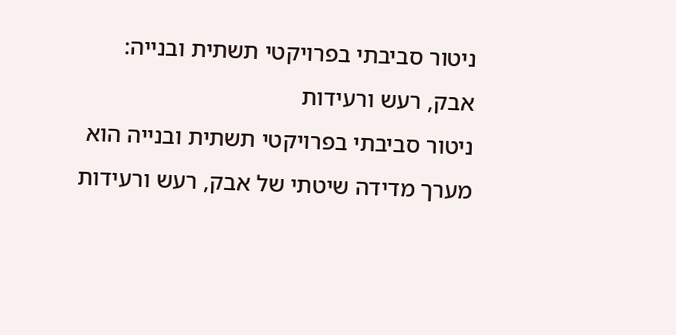ניטור סביבתי בפרויקטי תשתית ובנייה: אבק, רעש ורעידות
ניטור סביבתי בפרויקטי תשתית ובנייה הוא מערך מדידה שיטתי של אבק, רעש ורעידות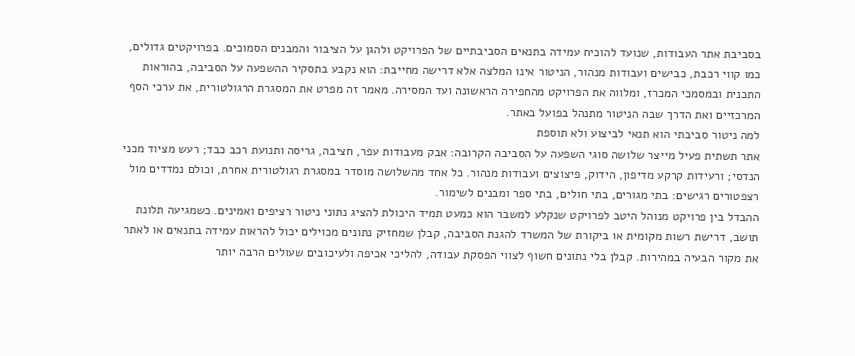בסביבת אתר העבודות, שנועד להוכיח עמידה בתנאים הסביבתיים של הפרויקט ולהגן על הציבור והמבנים הסמוכים. בפרויקטים גדולים, כמו קווי רכבת, כבישים ועבודות מנהור, הניטור אינו המלצה אלא דרישה מחייבת: הוא נקבע בתסקיר ההשפעה על הסביבה, בהוראות התכנית ובמסמכי המכרז, ומלווה את הפרויקט מהחפירה הראשונה ועד המסירה. מאמר זה מפרט את המסגרת הרגולטורית, את ערכי הסף המרכזיים ואת הדרך שבה הניטור מתנהל בפועל באתר.
למה ניטור סביבתי הוא תנאי לביצוע ולא תוספת
אתר תשתית פעיל מייצר שלושה סוגי השפעה על הסביבה הקרובה: אבק מעבודות עפר, חציבה, גריסה ותנועת רכב כבד; רעש מציוד מכני הנדסי; ורעידות קרקע מדיפון, הידוק, פיצוצים ועבודות מנהור. כל אחד מהשלושה מוסדר במסגרת רגולטורית אחרת, וכולם נמדדים מול רצפטורים רגישים: בתי מגורים, בתי חולים, בתי ספר ומבנים לשימור.
ההבדל בין פרויקט מנוהל היטב לפרויקט שנקלע למשבר הוא כמעט תמיד היכולת להציג נתוני ניטור רציפים ואמינים. כשמגיעה תלונת תושב, דרישת רשות מקומית או ביקורת של המשרד להגנת הסביבה, קבלן שמחזיק נתונים מכוילים יכול להראות עמידה בתנאים או לאתר את מקור הבעיה במהירות. קבלן בלי נתונים חשוף לצווי הפסקת עבודה, להליכי אכיפה ולעיכובים שעולים הרבה יותר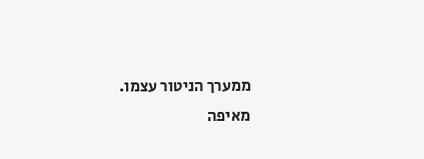ממערך הניטור עצמו.
מאיפה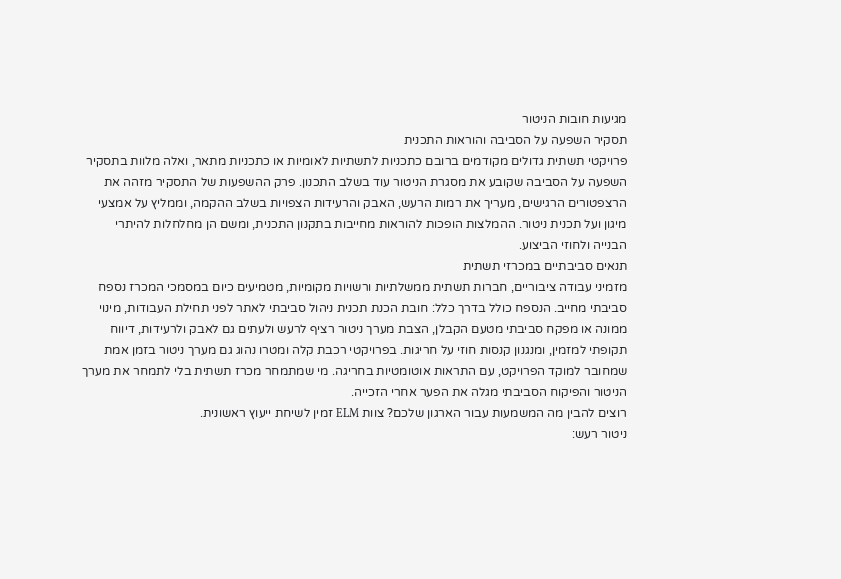מגיעות חובות הניטור
תסקיר השפעה על הסביבה והוראות התכנית
פרויקטי תשתית גדולים מקודמים ברובם כתכניות לתשתיות לאומיות או כתכניות מתאר, ואלה מלוות בתסקיר השפעה על הסביבה שקובע את מסגרת הניטור עוד בשלב התכנון. פרק ההשפעות של התסקיר מזהה את הרצפטורים הרגישים, מעריך את רמות הרעש, האבק והרעידות הצפויות בשלב ההקמה, וממליץ על אמצעי מיגון ועל תכנית ניטור. ההמלצות הופכות להוראות מחייבות בתקנון התכנית, ומשם הן מחלחלות להיתרי הבנייה ולחוזי הביצוע.
תנאים סביבתיים במכרזי תשתית
מזמיני עבודה ציבוריים, חברות תשתית ממשלתיות ורשויות מקומיות, מטמיעים כיום במסמכי המכרז נספח סביבתי מחייב. הנספח כולל בדרך כלל: חובת הכנת תכנית ניהול סביבתי לאתר לפני תחילת העבודות, מינוי ממונה או מפקח סביבתי מטעם הקבלן, הצבת מערך ניטור רציף לרעש ולעתים גם לאבק ולרעידות, דיווח תקופתי למזמין, ומנגנון קנסות חוזי על חריגות. בפרויקטי רכבת קלה ומטרו נהוג גם מערך ניטור בזמן אמת שמחובר למוקד הפרויקט, עם התראות אוטומטיות בחריגה. מי שמתמחר מכרז תשתית בלי לתמחר את מערך הניטור והפיקוח הסביבתי מגלה את הפער אחרי הזכייה.
רוצים להבין מה המשמעות עבור הארגון שלכם? צוות ELM זמין לשיחת ייעוץ ראשונית.
ניטור רעש: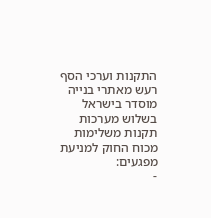התקנות וערכי הסף
רעש מאתרי בנייה מוסדר בישראל בשלוש מערכות תקנות משלימות מכוח החוק למניעת מפגעים:
-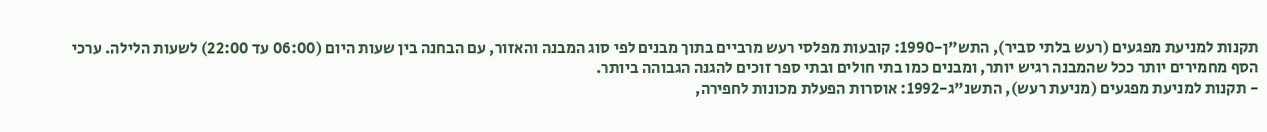תקנות למניעת מפגעים (רעש בלתי סביר), התש"ן-1990: קובעות מפלסי רעש מרביים בתוך מבנים לפי סוג המבנה והאזור, עם הבחנה בין שעות היום (06:00 עד 22:00) לשעות הלילה. ערכי הסף מחמירים יותר ככל שהמבנה רגיש יותר, ומבנים כמו בתי חולים ובתי ספר זוכים להגנה הגבוהה ביותר.
- תקנות למניעת מפגעים (מניעת רעש), התשנ"ג-1992: אוסרות הפעלת מכונות לחפירה,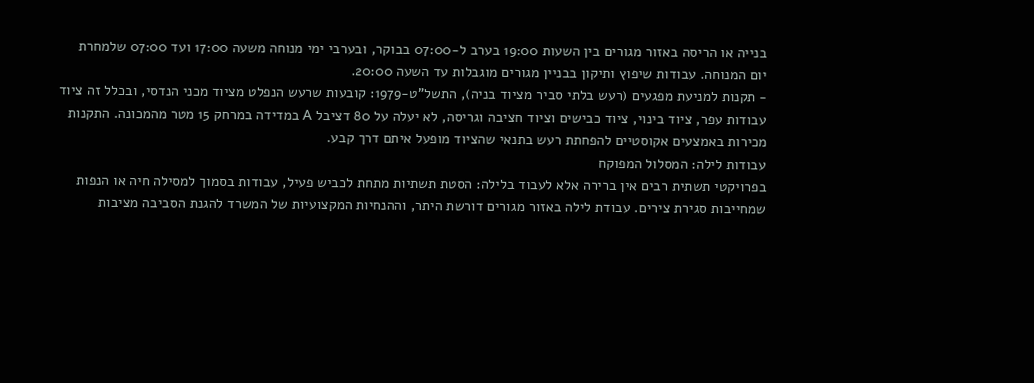בנייה או הריסה באזור מגורים בין השעות 19:00 בערב ל-07:00 בבוקר, ובערבי ימי מנוחה משעה 17:00 ועד 07:00 שלמחרת יום המנוחה. עבודות שיפוץ ותיקון בבניין מגורים מוגבלות עד השעה 20:00.
- תקנות למניעת מפגעים (רעש בלתי סביר מציוד בניה), התשל"ט-1979: קובעות שרעש הנפלט מציוד מכני הנדסי, ובכלל זה ציוד עבודות עפר, ציוד בינוי, ציוד כבישים וציוד חציבה וגריסה, לא יעלה על 80 דציבל A במדידה במרחק 15 מטר מהמכונה. התקנות מכירות באמצעים אקוסטיים להפחתת רעש בתנאי שהציוד מופעל איתם דרך קבע.
עבודות לילה: המסלול המפוקח
בפרויקטי תשתית רבים אין ברירה אלא לעבוד בלילה: הסטת תשתיות מתחת לכביש פעיל, עבודות בסמוך למסילה חיה או הנפות שמחייבות סגירת צירים. עבודת לילה באזור מגורים דורשת היתר, וההנחיות המקצועיות של המשרד להגנת הסביבה מציבות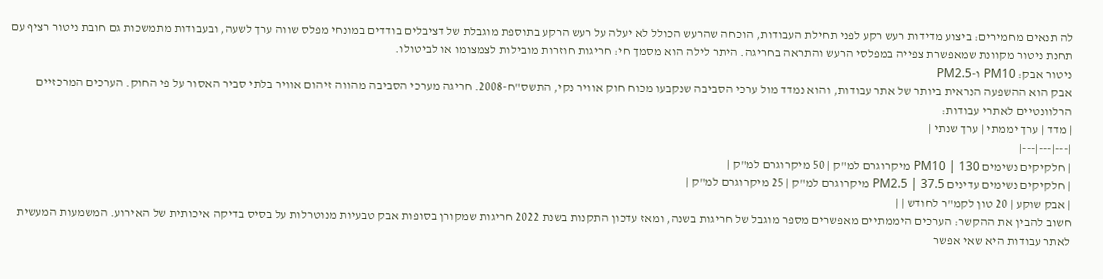לה תנאים מחמירים: ביצוע מדידות רעש רקע לפני תחילת העבודות, הוכחה שהרעש הכולל לא יעלה על רעש הרקע בתוספת מוגבלת של דציבלים בודדים במונחי מפלס שווה ערך לשעה, ובעבודות מתמשכות גם חובת ניטור רציף עם תחנת ניטור מקוונת שמאפשרת צפייה במפלסי הרעש והתראה בחריגה. היתר לילה הוא מסמך חי: חריגות חוזרות מובילות לצמצומו או לביטולו.
ניטור אבק: PM10 ו-PM2.5
אבק הוא ההשפעה הנראית ביותר של אתר עבודות, והוא נמדד מול ערכי הסביבה שנקבעו מכוח חוק אוויר נקי, התשס"ח-2008. חריגה מערכי הסביבה מהווה זיהום אוויר בלתי סביר האסור על פי החוק. הערכים המרכזיים הרלוונטיים לאתרי עבודות:
| מדד | ערך יממתי | ערך שנתי |
|---|---|---|
| חלקיקים נשימים PM10 | 130 מיקרוגרם למ"ק | 50 מיקרוגרם למ"ק |
| חלקיקים נשימים עדינים PM2.5 | 37.5 מיקרוגרם למ"ק | 25 מיקרוגרם למ"ק |
| אבק שוקע | 20 טון לקמ"ר לחודש | |
חשוב להבין את ההקשר: הערכים היממתיים מאפשרים מספר מוגבל של חריגות בשנה, ומאז עדכון התקנות בשנת 2022 חריגות שמקורן בסופות אבק טבעיות מנוטרלות על בסיס בדיקה איכותית של האירוע. המשמעות המעשית לאתר עבודות היא שאי אפשר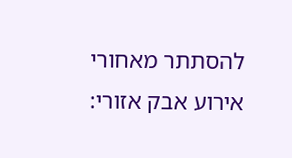להסתתר מאחורי אירוע אבק אזורי: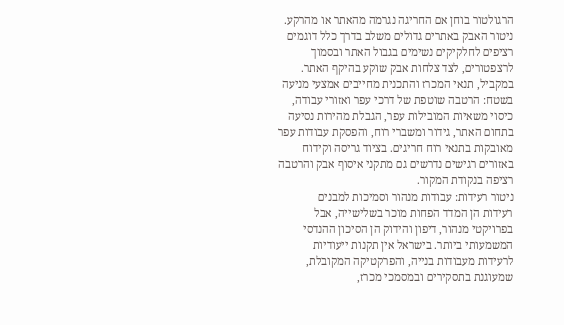הרגולטור בוחן אם החריגה נגרמה מהאתר או מהרקע.
ניטור האבק באתרים גדולים משלב בדרך כלל דוגמים רציפים לחלקיקים נשימים בגבול האתר ובסמוך לרצפטורים, לצד צלחות אבק שוקע בהיקף האתר. במקביל, תנאי המכרז והתכנית מחייבים אמצעי מניעה בשטח: הרטבה שוטפת של דרכי עפר ואזורי עבודה, כיסוי משאיות המובילות עפר, הגבלת מהירות נסיעה בתחום האתר, גידור ומשברי רוח, והפסקת עבודות עפר מאובקות בתנאי רוח חריגים. בציוד גריסה וקידוח באזורים רגישים נדרשים גם מתקני איסוף אבק והרטבה רציפה בנקודת המקור.
ניטור רעידות: עבודות מנהור וסמיכות למבנים
רעידות הן המדד הפחות מוכר בשלישייה, אבל בפרויקטי מנהור, דיפון והידוק הן הסיכון ההנדסי המשמעותי ביותר. בישראל אין תקנות ייעודיות לרעידות מעבודות בנייה, והפרקטיקה המקובלת, שמעוגנת בתסקירים ובמסמכי מכרז,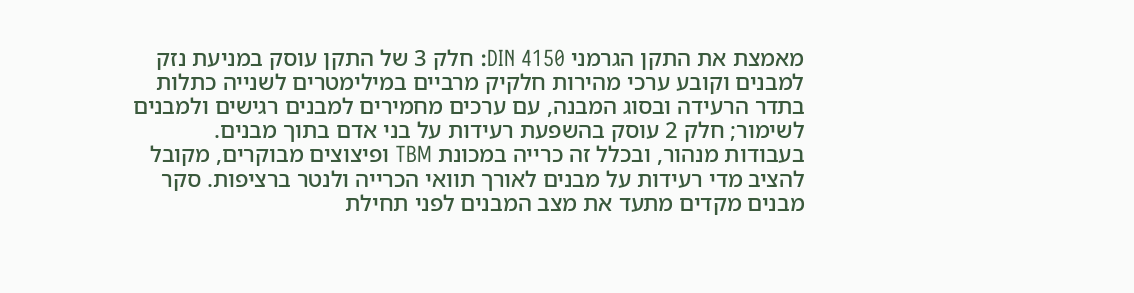מאמצת את התקן הגרמני DIN 4150: חלק 3 של התקן עוסק במניעת נזק למבנים וקובע ערכי מהירות חלקיק מרביים במילימטרים לשנייה כתלות בתדר הרעידה ובסוג המבנה, עם ערכים מחמירים למבנים רגישים ולמבנים לשימור; חלק 2 עוסק בהשפעת רעידות על בני אדם בתוך מבנים.
בעבודות מנהור, ובכלל זה כרייה במכונת TBM ופיצוצים מבוקרים, מקובל להציב מדי רעידות על מבנים לאורך תוואי הכרייה ולנטר ברציפות. סקר מבנים מקדים מתעד את מצב המבנים לפני תחילת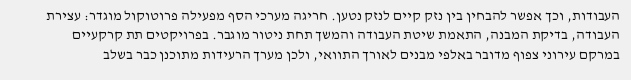העבודות, וכך אפשר להבחין בין נזק קיים לנזק נטען. חריגה מערכי הסף מפעילה פרוטוקול מוגדר: עצירת העבודה, בדיקת המבנה, התאמת שיטת העבודה והמשך תחת ניטור מוגבר. בפרויקטים תת קרקעיים במרקם עירוני צפוף מדובר באלפי מבנים לאורך התוואי, ולכן מערך הרעידות מתוכנן כבר בשלב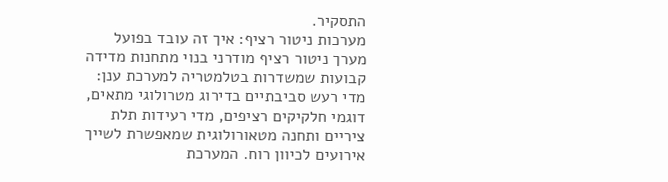התסקיר.
מערכות ניטור רציף: איך זה עובד בפועל
מערך ניטור רציף מודרני בנוי מתחנות מדידה קבועות שמשדרות בטלמטריה למערכת ענן: מדי רעש סביבתיים בדירוג מטרולוגי מתאים, דוגמי חלקיקים רציפים, מדי רעידות תלת ציריים ותחנה מטאורולוגית שמאפשרת לשייך אירועים לכיוון רוח. המערכת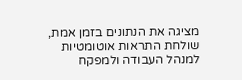מציגה את הנתונים בזמן אמת, שולחת התראות אוטומטיות למנהל העבודה ולמפקח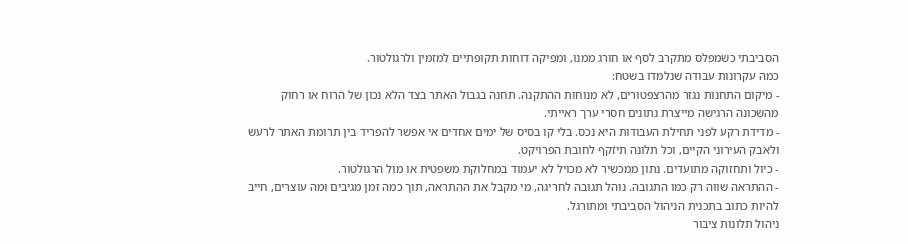הסביבתי כשמפלס מתקרב לסף או חורג ממנו, ומפיקה דוחות תקופתיים למזמין ולרגולטור.
כמה עקרונות עבודה שנלמדו בשטח:
- מיקום התחנות נגזר מהרצפטורים, לא מנוחות ההתקנה. תחנה בגבול האתר בצד הלא נכון של הרוח או רחוק מהשכונה הרגישה מייצרת נתונים חסרי ערך ראייתי.
- מדידת רקע לפני תחילת העבודות היא נכס. בלי קו בסיס של ימים אחדים אי אפשר להפריד בין תרומת האתר לרעש ולאבק העירוני הקיים, וכל תלונה תיזקף לחובת הפרויקט.
- כיול ותחזוקה מתועדים. נתון ממכשיר לא מכויל לא יעמוד במחלוקת משפטית או מול הרגולטור.
- ההתראה שווה רק כמו התגובה. נוהל תגובה לחריגה, מי מקבל את ההתראה, תוך כמה זמן מגיבים ומה עוצרים, חייב להיות כתוב בתכנית הניהול הסביבתי ומתורגל.
ניהול תלונות ציבור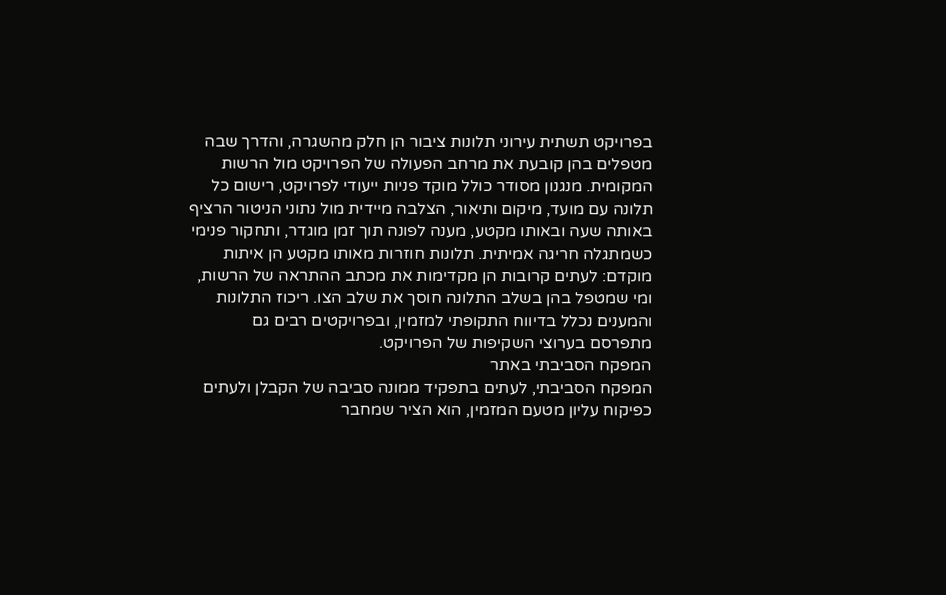בפרויקט תשתית עירוני תלונות ציבור הן חלק מהשגרה, והדרך שבה מטפלים בהן קובעת את מרחב הפעולה של הפרויקט מול הרשות המקומית. מנגנון מסודר כולל מוקד פניות ייעודי לפרויקט, רישום כל תלונה עם מועד, מיקום ותיאור, הצלבה מיידית מול נתוני הניטור הרציף באותה שעה ובאותו מקטע, מענה לפונה תוך זמן מוגדר, ותחקור פנימי כשמתגלה חריגה אמיתית. תלונות חוזרות מאותו מקטע הן איתות מוקדם: לעתים קרובות הן מקדימות את מכתב ההתראה של הרשות, ומי שמטפל בהן בשלב התלונה חוסך את שלב הצו. ריכוז התלונות והמענים נכלל בדיווח התקופתי למזמין, ובפרויקטים רבים גם מתפרסם בערוצי השקיפות של הפרויקט.
המפקח הסביבתי באתר
המפקח הסביבתי, לעתים בתפקיד ממונה סביבה של הקבלן ולעתים כפיקוח עליון מטעם המזמין, הוא הציר שמחבר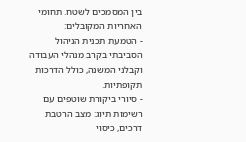בין המסמכים לשטח. תחומי האחריות המקובלים:
- הטמעת תכנית הניהול הסביבתי בקרב מנהלי העבודה וקבלני המשנה, כולל הדרכות תקופתיות.
- סיורי ביקורת שוטפים עם רשימות תיוג: מצב הרטבת דרכים, כיסוי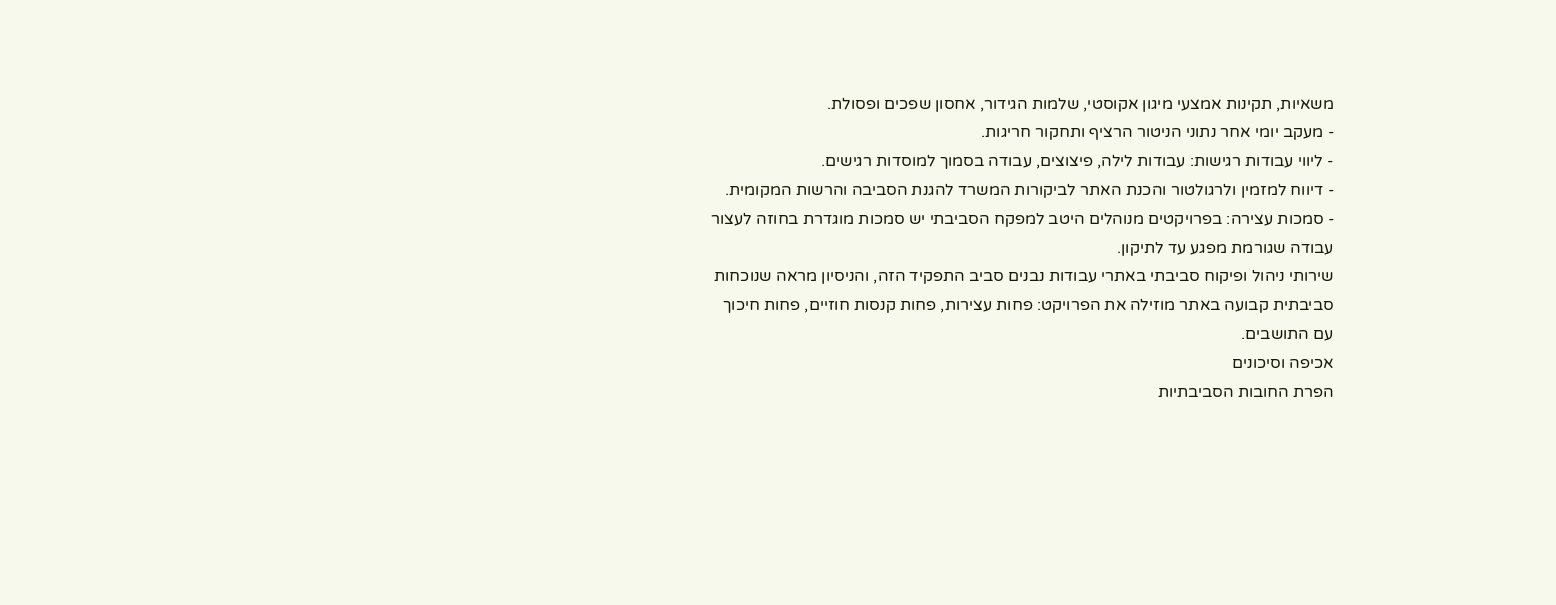משאיות, תקינות אמצעי מיגון אקוסטי, שלמות הגידור, אחסון שפכים ופסולת.
- מעקב יומי אחר נתוני הניטור הרציף ותחקור חריגות.
- ליווי עבודות רגישות: עבודות לילה, פיצוצים, עבודה בסמוך למוסדות רגישים.
- דיווח למזמין ולרגולטור והכנת האתר לביקורות המשרד להגנת הסביבה והרשות המקומית.
- סמכות עצירה: בפרויקטים מנוהלים היטב למפקח הסביבתי יש סמכות מוגדרת בחוזה לעצור עבודה שגורמת מפגע עד לתיקון.
שירותי ניהול ופיקוח סביבתי באתרי עבודות נבנים סביב התפקיד הזה, והניסיון מראה שנוכחות סביבתית קבועה באתר מוזילה את הפרויקט: פחות עצירות, פחות קנסות חוזיים, פחות חיכוך עם התושבים.
אכיפה וסיכונים
הפרת החובות הסביבתיות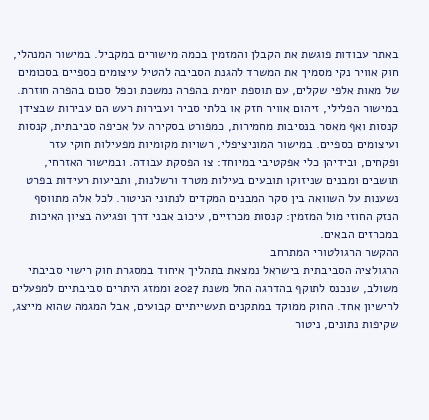באתר עבודות פוגשת את הקבלן והמזמין בכמה מישורים במקביל. במישור המנהלי, חוק אוויר נקי מסמיך את המשרד להגנת הסביבה להטיל עיצומים כספיים בסכומים של מאות אלפי שקלים, עם תוספת יומית בהפרה נמשכת וכפל סכום בהפרה חוזרת. במישור הפלילי, זיהום אוויר חזק או בלתי סביר ועבירות רעש הם עבירות שבצידן קנסות ואף מאסר בנסיבות מחמירות, כמפורט בסקירה על אכיפה סביבתית, קנסות ועיצומים כספיים. במישור המוניציפלי, רשויות מקומיות מפעילות חוקי עזר ופקחים, ובידיהן כלי אפקטיבי במיוחד: צו הפסקת עבודה. ובמישור האזרחי, תושבים ומבנים שניזוקו תובעים בעילות מטרד ורשלנות, ותביעות רעידות בפרט נשענות על השוואה בין סקר המבנים המקדים לנתוני הניטור. לכל אלה מתווסף הנזק החוזי מול המזמין: קנסות מכרזיים, עיכוב אבני דרך ופגיעה בציון האיכות במכרזים הבאים.
ההקשר הרגולטורי המתרחב
הרגולציה הסביבתית בישראל נמצאת בתהליך איחוד במסגרת חוק רישוי סביבתי משולב, שנכנס לתוקף בהדרגה החל משנת 2027 וממזג היתרים סביבתיים למפעלים לרישיון אחד. החוק ממוקד במתקנים תעשייתיים קבועים, אבל המגמה שהוא מייצג, שקיפות נתונים, ניטור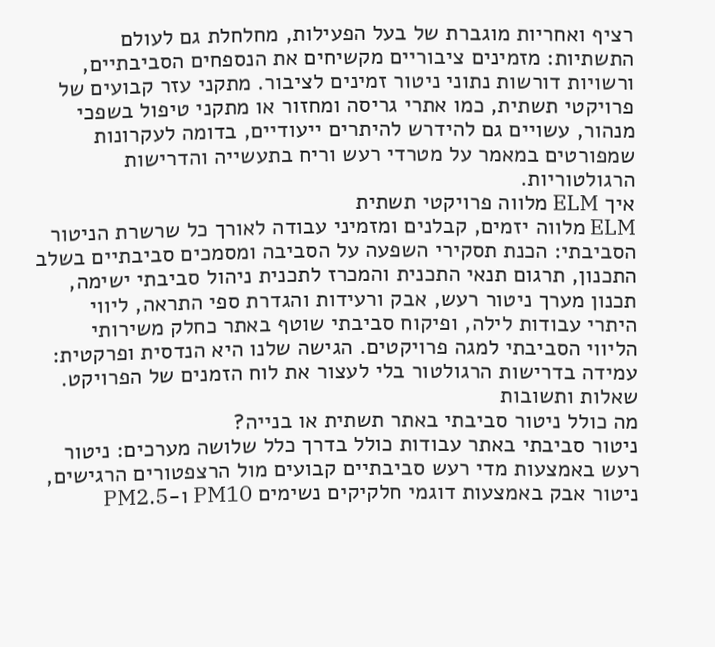רציף ואחריות מוגברת של בעל הפעילות, מחלחלת גם לעולם התשתיות: מזמינים ציבוריים מקשיחים את הנספחים הסביבתיים, ורשויות דורשות נתוני ניטור זמינים לציבור. מתקני עזר קבועים של פרויקטי תשתית, כמו אתרי גריסה ומחזור או מתקני טיפול בשפכי מנהור, עשויים גם להידרש להיתרים ייעודיים, בדומה לעקרונות שמפורטים במאמר על מטרדי רעש וריח בתעשייה והדרישות הרגולטוריות.
איך ELM מלווה פרויקטי תשתית
ELM מלווה יזמים, קבלנים ומזמיני עבודה לאורך כל שרשרת הניטור הסביבתי: הכנת תסקירי השפעה על הסביבה ומסמכים סביבתיים בשלב התכנון, תרגום תנאי התכנית והמכרז לתכנית ניהול סביבתי ישימה, תכנון מערך ניטור רעש, אבק ורעידות והגדרת ספי התראה, ליווי היתרי עבודות לילה, ופיקוח סביבתי שוטף באתר כחלק משירותי הליווי הסביבתי למגה פרויקטים. הגישה שלנו היא הנדסית ופרקטית: עמידה בדרישות הרגולטור בלי לעצור את לוח הזמנים של הפרויקט.
שאלות ותשובות
מה כולל ניטור סביבתי באתר תשתית או בנייה?
ניטור סביבתי באתר עבודות כולל בדרך כלל שלושה מערכים: ניטור רעש באמצעות מדי רעש סביבתיים קבועים מול הרצפטורים הרגישים, ניטור אבק באמצעות דוגמי חלקיקים נשימים PM10 ו-PM2.5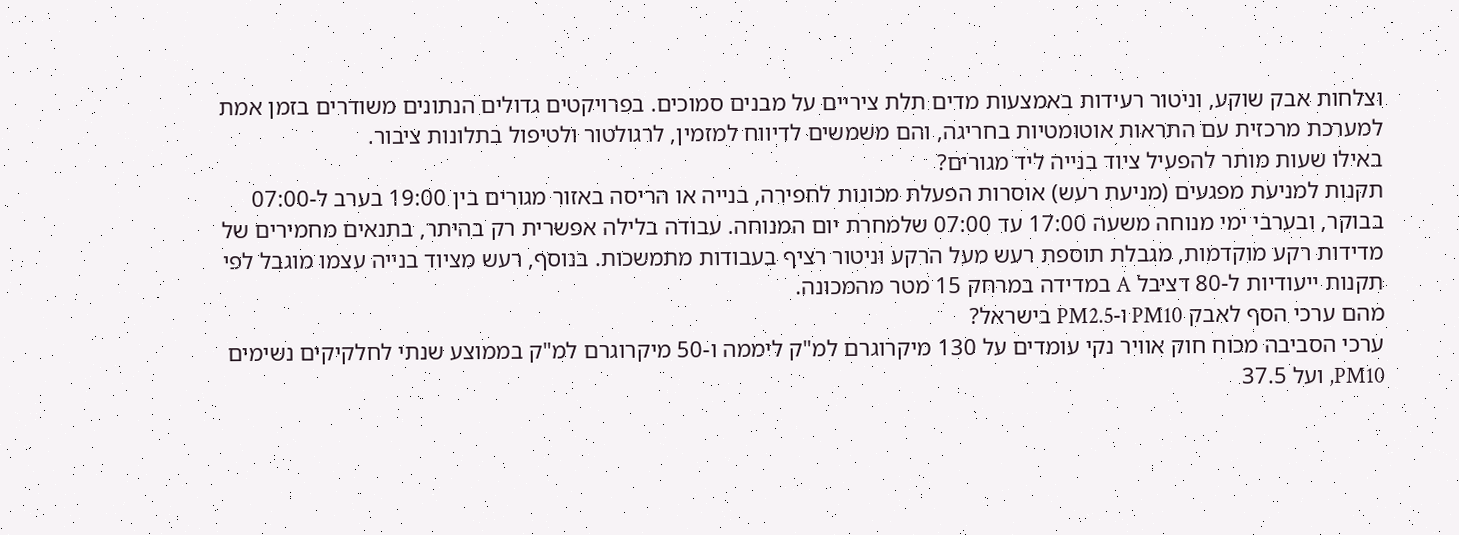וצלחות אבק שוקע, וניטור רעידות באמצעות מדים תלת ציריים על מבנים סמוכים. בפרויקטים גדולים הנתונים משודרים בזמן אמת למערכת מרכזית עם התראות אוטומטיות בחריגה, והם משמשים לדיווח למזמין, לרגולטור ולטיפול בתלונות ציבור.
באילו שעות מותר להפעיל ציוד בנייה ליד מגורים?
תקנות למניעת מפגעים (מניעת רעש) אוסרות הפעלת מכונות לחפירה, בנייה או הריסה באזור מגורים בין 19:00 בערב ל-07:00 בבוקר, ובערבי ימי מנוחה משעה 17:00 עד 07:00 שלמחרת יום המנוחה. עבודה בלילה אפשרית רק בהיתר, בתנאים מחמירים של מדידות רקע מוקדמות, מגבלת תוספת רעש מעל הרקע וניטור רציף בעבודות מתמשכות. בנוסף, רעש מציוד בנייה עצמו מוגבל לפי תקנות ייעודיות ל-80 דציבל A במדידה במרחק 15 מטר מהמכונה.
מהם ערכי הסף לאבק PM10 ו-PM2.5 בישראל?
ערכי הסביבה מכוח חוק אוויר נקי עומדים על 130 מיקרוגרם למ"ק ליממה ו-50 מיקרוגרם למ"ק בממוצע שנתי לחלקיקים נשימים PM10, ועל 37.5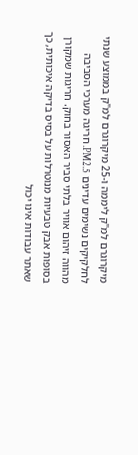מיקרוגרם למ"ק ליממה ו-25 מיקרוגרם למ"ק בממוצע שנתי לחלקיקים נשימים עדינים PM2.5. חריגה מערכי הסביבה מהווה זיהום אוויר בלתי סביר האסור בחוק. חריגות שמקורן בסופות אבק טבעיות מנוטרלות על בסיס בדיקה איכותית, כך שאתר עבודות אינו יכול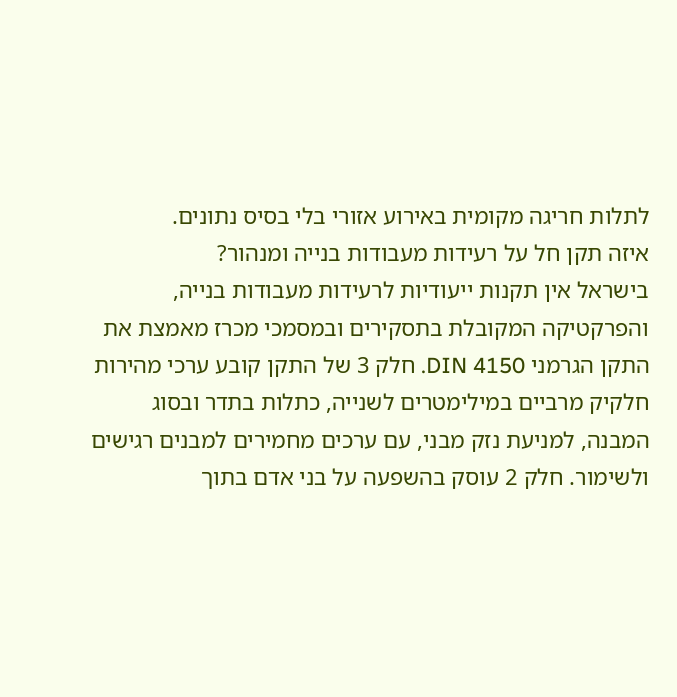לתלות חריגה מקומית באירוע אזורי בלי בסיס נתונים.
איזה תקן חל על רעידות מעבודות בנייה ומנהור?
בישראל אין תקנות ייעודיות לרעידות מעבודות בנייה, והפרקטיקה המקובלת בתסקירים ובמסמכי מכרז מאמצת את התקן הגרמני DIN 4150. חלק 3 של התקן קובע ערכי מהירות חלקיק מרביים במילימטרים לשנייה, כתלות בתדר ובסוג המבנה, למניעת נזק מבני, עם ערכים מחמירים למבנים רגישים ולשימור. חלק 2 עוסק בהשפעה על בני אדם בתוך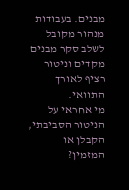מבנים. בעבודות מנהור מקובל לשלב סקר מבנים מקדים וניטור רציף לאורך התוואי.
מי אחראי על הניטור הסביבתי, הקבלן או המזמין?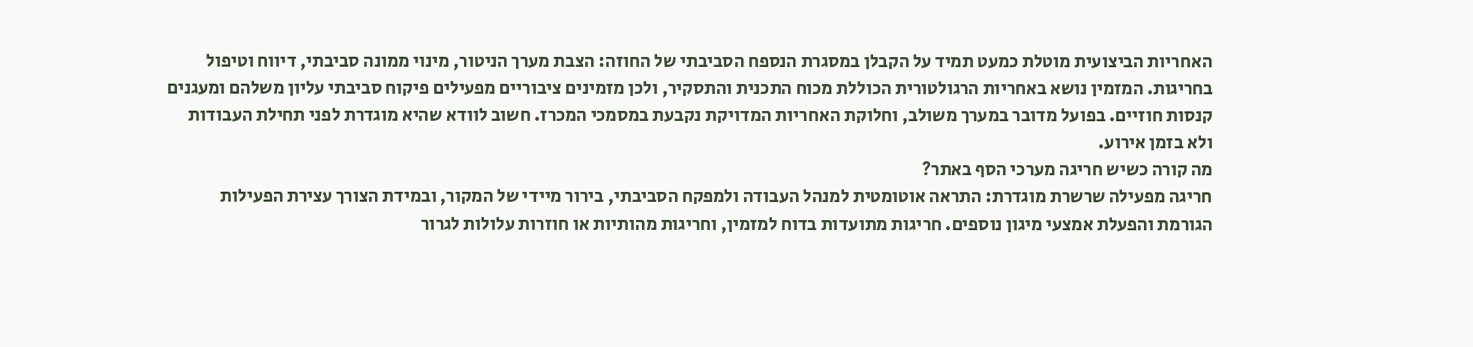האחריות הביצועית מוטלת כמעט תמיד על הקבלן במסגרת הנספח הסביבתי של החוזה: הצבת מערך הניטור, מינוי ממונה סביבתי, דיווח וטיפול בחריגות. המזמין נושא באחריות הרגולטורית הכוללת מכוח התכנית והתסקיר, ולכן מזמינים ציבוריים מפעילים פיקוח סביבתי עליון משלהם ומעגנים קנסות חוזיים. בפועל מדובר במערך משולב, וחלוקת האחריות המדויקת נקבעת במסמכי המכרז. חשוב לוודא שהיא מוגדרת לפני תחילת העבודות ולא בזמן אירוע.
מה קורה כשיש חריגה מערכי הסף באתר?
חריגה מפעילה שרשרת מוגדרת: התראה אוטומטית למנהל העבודה ולמפקח הסביבתי, בירור מיידי של המקור, ובמידת הצורך עצירת הפעילות הגורמת והפעלת אמצעי מיגון נוספים. חריגות מתועדות בדוח למזמין, וחריגות מהותיות או חוזרות עלולות לגרור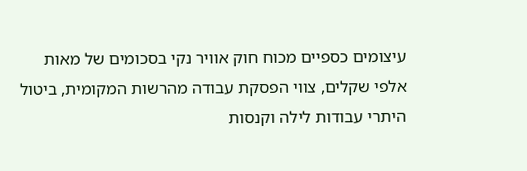עיצומים כספיים מכוח חוק אוויר נקי בסכומים של מאות אלפי שקלים, צווי הפסקת עבודה מהרשות המקומית, ביטול היתרי עבודות לילה וקנסות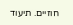חוזיים. תיעוד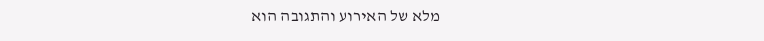מלא של האירוע והתגובה הוא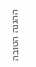ההגנה הטובה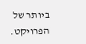ביותר של הפרויקט.